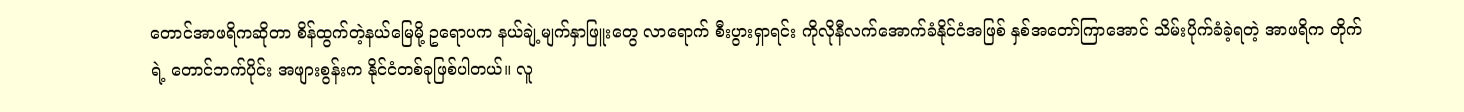တောင်အာဖရိကဆိုတာ စိန်ထွက်တဲ့နယ်မြေမို့ ဥရောပက နယ်ချဲ့မျက်နှာဖြူးတွေ လာရောက် စီးပွားရှာရင်း ကိုလိုနီလက်အောက်ခံနိုင်ငံအဖြစ် နှစ်အတော်ကြာအောင် သိမ်းပိုက်ခံခဲ့ရတဲ့ အာဖရိက တိုက်ရဲ့ တောင်ဘက်ပိုင်း အဖျားစွန်းက နိုင်ငံတစ်ခုဖြစ်ပါတယ်။ လူ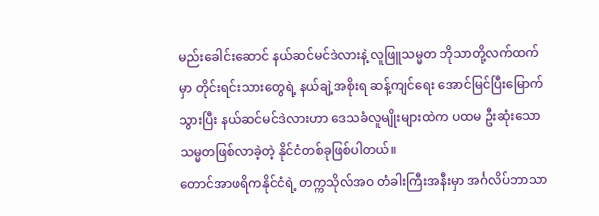မည်းခေါင်းဆောင် နယ်ဆင်မင်ဒဲလားနဲ့ လူဖြူသမ္မတ ဘိုသာတို့လက်ထက်မှာ တိုင်းရင်းသားတွေရဲ့ နယ်ချဲ့အစိုးရ ဆန့်ကျင်ရေး အောင်မြင်ပြီးမြောက်သွားပြီး နယ်ဆင်မင်ဒဲလားဟာ ဒေသခံလူမျိုးများထဲက ပထမ ဦးဆုံးသော သမ္မတဖြစ်လာခဲ့တဲ့ နိုင်ငံတစ်ခုဖြစ်ပါတယ်။
တောင်အာဖရိကနိုင်ငံရဲ့ တက္ကသိုလ်အဝ တံခါးကြီးအနီးမှာ အင်္ဂလိပ်ဘာသာ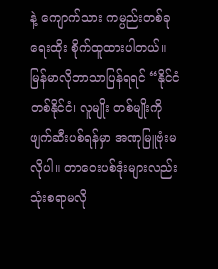နဲ့ ကျောက်သား ကမ္ပည်းတစ်ခုရေးထိုး စိုက်ထူထားပါတယ်။ မြန်မာလိုဘာသာပြန်ရရင် “နိုင်ငံတစ်နိုင်ငံ၊ လူမျိုး တစ်မျိုးကို ဖျက်ဆီးပစ်ရန်မှာ အဏုမြူဗုံးမလိုပါ။ တာဝေးပစ်ဒုံးများလည်း သုံးစရာမလို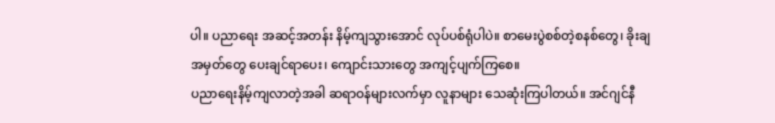ပါ။ ပညာရေး အဆင့်အတန်း နိမ့်ကျသွားအောင် လုပ်ပစ်ရုံပါပဲ။ စာမေးပွဲစစ်တဲ့စနစ်တွေ၊ ခိုးချအမှတ်တွေ ပေးချင်ရာပေး၊ ကျောင်းသားတွေ အကျင့်ပျက်ကြစေ။
ပညာရေးနိမ့်ကျလာတဲ့အခါ ဆရာဝန်များလက်မှာ လူနာများ သေဆုံးကြပါတယ်။ အင်ဂျင်နီ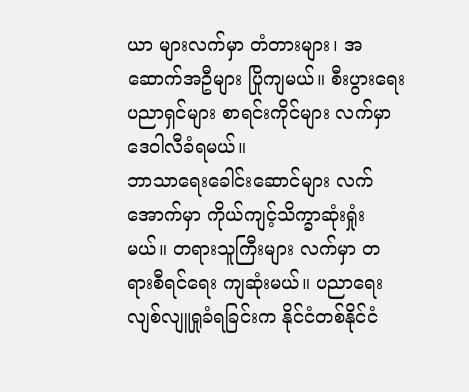ယာ များလက်မှာ တံတားများ၊ အဆောက်အဦများ ပြိုကျမယ်။ စီးပွားရေး ပညာရှင်များ စာရင်းကိုင်များ လက်မှာ ဒေဝါလီခံရမယ်။
ဘာသာရေးခေါင်းဆောင်များ လက်အောက်မှာ ကိုယ်ကျင့်သိက္ခာဆုံးရှုံးမယ်။ တရားသူကြီးများ လက်မှာ တရားစီရင်ရေး ကျဆုံးမယ်။ ပညာရေး လျစ်လျူရှုခံရခြင်းက နိုင်ငံတစ်နိုင်ငံ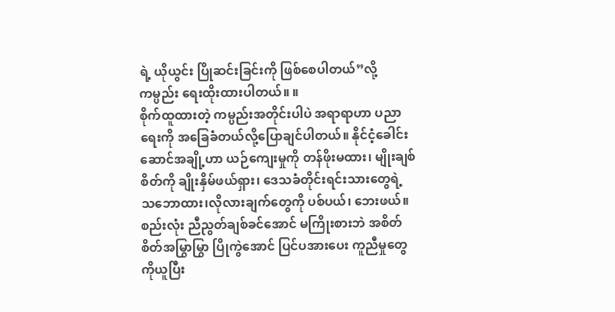ရဲ့ ယိုယွင်း ပြိုဆင်းခြင်းကို ဖြစ်စေပါတယ်”လို့ ကမ္ပည်း ရေးထိုးထားပါတယ်။ ။
စိုက်ထူထားတဲ့ ကမ္ပည်းအတိုင်းပါပဲ အရာရာဟာ ပညာရေးကို အခြေခံတယ်လို့ပြောချင်ပါတယ်။ နိုင်ငံ့ခေါင်းဆောင်အချို့ဟာ ယဉ်ကျေးမှုကို တန်ဖိုးမထား၊ မျိုးချစ်စိတ်ကို ချိုးနှိမ်ဖယ်ရှား၊ ဒေသခံတိုင်းရင်းသားတွေရဲ့ သဘောထား၊လိုလားချက်တွေကို ပစ်ပယ်၊ ဘေးဖယ်။ စည်းလုံး ညီညွတ်ချစ်ခင်အောင် မကြိုးစားဘဲ အစိတ်စိတ်အမြွာမြွာ ပြိုကွဲအောင် ပြင်ပအားပေး ကူညီမှုတွေကိုယူပြီး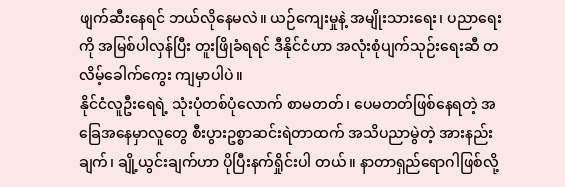ဖျက်ဆီးနေရင် ဘယ်လိုနေမလဲ။ ယဉ်ကျေးမှုနဲ့ အမျိုးသားရေး၊ ပညာရေးကို အမြစ်ပါလှန်ပြီး တူးဖြိုခံရရင် ဒီနိုင်ငံဟာ အလုံးစုံပျက်သုဉ်းရေးဆီ တလိမ့်ခေါက်ကွေး ကျမှာပါပဲ။
နိုင်ငံလူဦးရေရဲ့ သုံးပုံတစ်ပုံလောက် စာမတတ်၊ ပေမတတ်ဖြစ်နေရတဲ့ အခြေအနေမှာလူတွေ စီးပွားဥစ္စာဆင်းရဲတာထက် အသိပညာမွဲတဲ့ အားနည်းချက်၊ ချို့ယွင်းချက်ဟာ ပိုပြီးနက်ရှိုင်းပါ တယ်။ နာတာရှည်ရောဂါဖြစ်လို့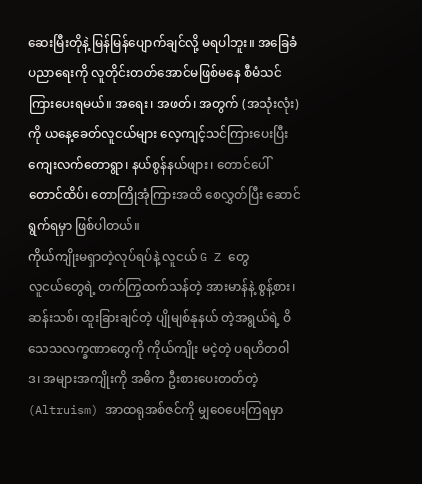ဆေးမြီးတိုနဲ့ မြန်မြန်ပျောက်ချင်လို့ မရပါဘူး။ အခြေခံပညာရေးကို လူတိုင်းတတ်အောင်မဖြစ်မနေ စီမံသင်ကြားပေးရမယ်။ အရေး၊ အဖတ်၊ အတွက် (အသုံးလုံး)ကို ယနေ့ခေတ်လူငယ်များ လေ့ကျင့်သင်ကြားပေးပြီး ကျေးလက်တောရွာ၊ နယ်စွန်နယ်ဖျား၊ တောင်ပေါ်တောင်ထိပ်၊ တောကြိုအုံကြားအထိ စေလွှတ်ပြီး ဆောင်ရွက်ရမှာ ဖြစ်ပါတယ်။
ကိုယ်ကျိုးမရှာတဲ့လုပ်ရပ်နဲ့ လူငယ် G Z တွေ
လူငယ်တွေရဲ့ တက်ကြွထက်သန်တဲ့ အားမာန်နဲ့ စွန့်စား၊ ဆန်းသစ်၊ ထူးခြားချင်တဲ့ ပျိုမျစ်နုနယ် တဲ့အရွယ်ရဲ့ ဝိသေသလက္ခဏာတွေကို ကိုယ်ကျိုး မငဲ့တဲ့ ပရဟိတဝါဒ၊ အများအကျိုးကို အဓိက ဦးစားပေးတတ်တဲ့ (Altruism) အာထရုအစ်ဇင်ကို မျှဝေပေးကြရမှာ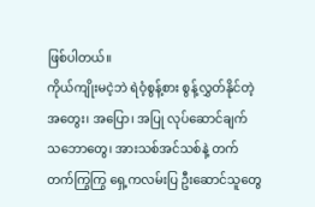ဖြစ်ပါတယ်။
ကိုယ်ကျိုးမငဲ့ဘဲ ရဲဝံ့စွန့်စား စွန့်လွှတ်နိုင်တဲ့ အတွေး၊ အပြော၊ အပြု လုပ်ဆောင်ချက် သဘောတွေ၊ အားသစ်အင်သစ်နဲ့ တက်တက်ကြွကြွ ရှေ့ကလမ်းပြ ဦးဆောင်သူတွေ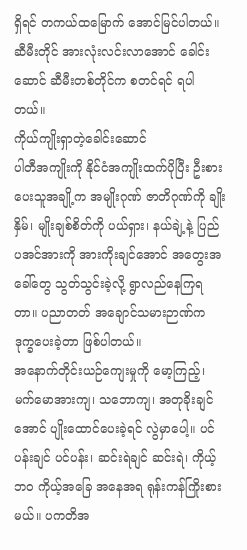ရှိရင် တကယ်ထမြောက် အောင်မြင်ပါတယ်။ ဆီမီးတိုင် အားလုံးလင်းလာအောင် ခေါင်းဆောင် ဆီမီးတစ်တိုင်က စတင်ရင် ရပါတယ်။
ကိုယ်ကျိုးရှာတဲ့ခေါင်းဆောင်
ပါတီအကျိုးကို နိုင်ငံအကျိုးထက်ပိုပြီး ဦးစားပေးသူအချို့က အမျိုးဂုဏ် ဇာတိဂုဏ်ကို ချိုးနှိမ်၊ မျိုးချစ်စိတ်ကို ပယ်ရှား၊ နယ်ချဲ့နဲ့ ပြည်ပအင်အားကို အားကိုးချင်အောင် အတွေးအခေါ်တွေ သွတ်သွင်းခဲ့လို့ ရွာလည်နေကြရတာ။ ပညာတတ် အချောင်သမားဉာဏ်က ဒုက္ခပေးခဲ့တာ ဖြစ်ပါတယ်။
အနောက်တိုင်းယဉ်ကျေးမှုကို မော့ကြည့်၊ မက်မောအားကျ၊ သဘောကျ၊ အတုခိုးချင်အောင် ပျိုးထောင်ပေးခဲ့ရင် လွဲမှာပေါ့။ ပင်ပန်းချင် ပင်ပန်း၊ ဆင်းရဲချင် ဆင်းရဲ၊ ကိုယ့်ဘဝ ကိုယ့်အခြေ အနေအရ ရုန်းကန်ကြိုးစားမယ်။ ပကတိအ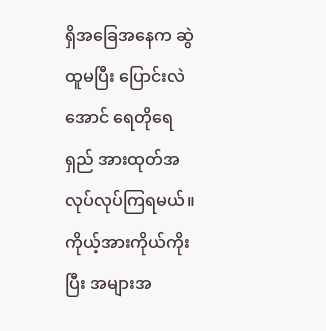ရှိအခြေအနေက ဆွဲထူမပြီး ပြောင်းလဲအောင် ရေတိုရေရှည် အားထုတ်အလုပ်လုပ်ကြရမယ်။ ကိုယ့်အားကိုယ်ကိုးပြီး အများအ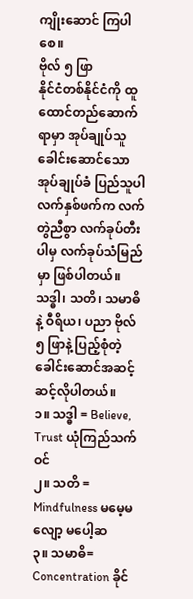ကျိုးဆောင် ကြပါစေ။
ဗိုလ် ၅ ဖြာ
နိုင်ငံတစ်နိုင်ငံကို ထူထောင်တည်ဆောက်ရာမှာ အုပ်ချုပ်သူခေါင်းဆောင်သော အုပ်ချုပ်ခံ ပြည်သူပါ လက်နှစ်ဖက်က လက်တွဲညီစွာ လက်ခုပ်တီးပါမှ လက်ခုပ်သံမြည်မှာ ဖြစ်ပါတယ်။ သဒ္ဓါ၊ သတိ၊ သမာဓိနဲ့ ဝီရိယ၊ ပညာ ဗိုလ် ၅ ဖြာနဲ့ ပြည့်စုံတဲ့ ခေါင်းဆောင်အဆင့်ဆင့်လိုပါတယ်။
၁။ သဒ္ဓါ = Believe, Trust ယုံကြည်သက်ဝင်
၂။ သတိ = Mindfulness မမေ့မလျော့ မပေါ့ဆ
၃။ သမာဓိ= Concentration ခိုင်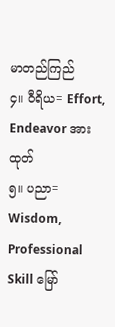မာတည်ကြည်
၄။ ဝီရိယ= Effort, Endeavor အားထုတ်
၅။ ပညာ= Wisdom, Professional Skill မြော်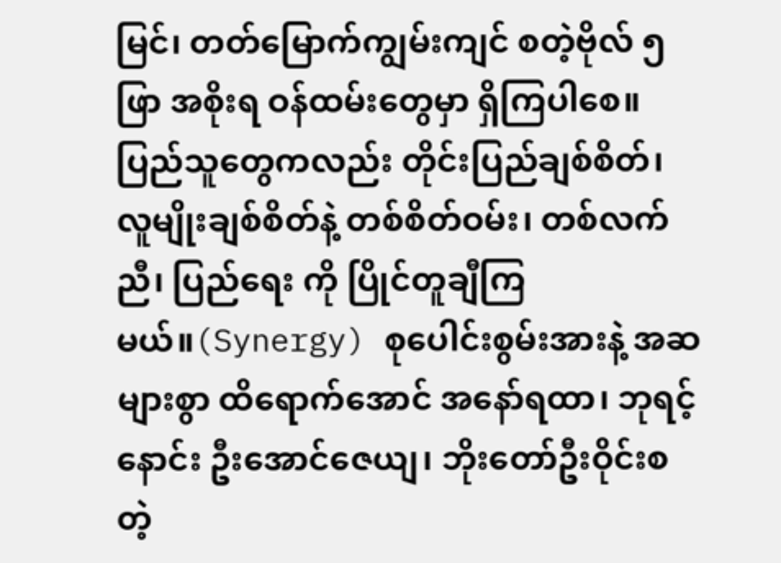မြင်၊ တတ်မြောက်ကျွမ်းကျင် စတဲ့ဗိုလ် ၅ ဖြာ အစိုးရ ဝန်ထမ်းတွေမှာ ရှိကြပါစေ။
ပြည်သူတွေကလည်း တိုင်းပြည်ချစ်စိတ်၊ လူမျိုးချစ်စိတ်နဲ့ တစ်စိတ်ဝမ်း၊ တစ်လက်ညီ၊ ပြည်ရေး ကို ပြိုင်တူချီကြမယ်။(Synergy) စုပေါင်းစွမ်းအားနဲ့ အဆများစွာ ထိရောက်အောင် အနော်ရထာ၊ ဘုရင့်နောင်း ဦးအောင်ဇေယျ၊ ဘိုးတော်ဦးဝိုင်းစတဲ့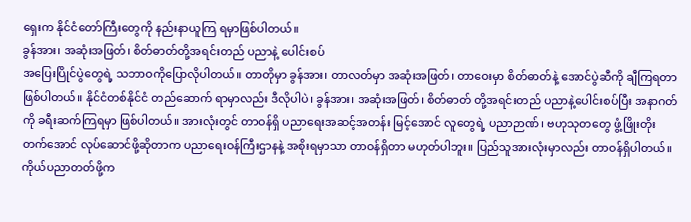ရှေးက နိုင်ငံတော်ကြီးတွေကို နည်းနာယူကြ ရမှာဖြစ်ပါတယ်။
ခွန်အား၊ အဆုံးအဖြတ်၊ စိတ်ဓာတ်တို့အရင်းတည် ပညာနဲ့ ပေါင်းစပ်
အပြေးပြိုင်ပွဲတွေရဲ့ သဘာဝကိုပြောလိုပါတယ်။ တာတိုမှာ ခွန်အား၊ တာလတ်မှာ အဆုံးအဖြတ်၊ တာဝေးမှာ စိတ်ဓာတ်နဲ့ အောင်ပွဲဆီကို ချီကြရတာ ဖြစ်ပါတယ်။ နိုင်ငံတစ်နိုင်ငံ တည်ဆောက် ရာမှာလည်း ဒီလိုပါပဲ၊ ခွန်အား၊ အဆုံးအဖြတ်၊ စိတ်ဓာတ် တို့အရင်းတည် ပညာနဲ့ပေါင်းစပ်ပြီး အနာဂတ်ကို ခရီးဆက်ကြရမှာ ဖြစ်ပါတယ်။ အားလုံးတွင် တာဝန်ရှိ ပညာရေးအဆင့်အတန်း မြင့်အောင် လူတွေရဲ့ ပညာဉာဏ်၊ ဗဟုသုတတွေ ဖွံ့ဖြိုးတိုးတက်အောင် လုပ်ဆောင်ဖို့ဆိုတာက ပညာရေးဝန်ကြီးဌာနနဲ့ အစိုးရမှာသာ တာဝန်ရှိတာ မဟုတ်ပါဘူး။ ပြည်သူအားလုံးမှာလည်း တာဝန်ရှိပါတယ်။ ကိုယ်ပညာတတ်ဖို့က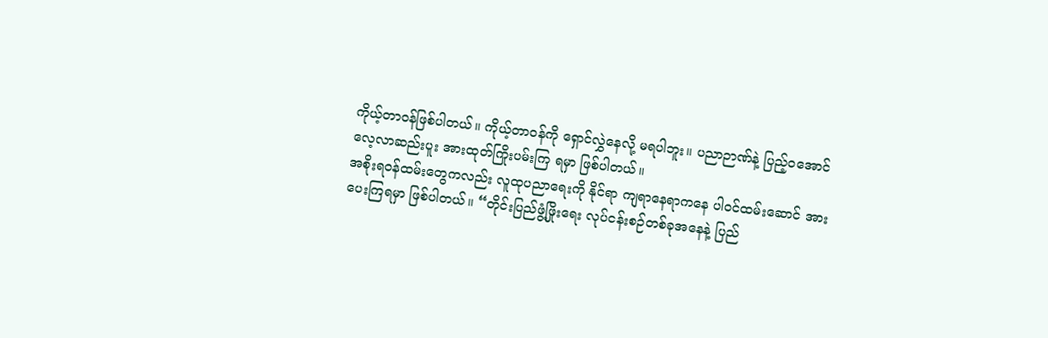ကိုယ့်တာဝန်ဖြစ်ပါတယ်။ ကိုယ့်တာဝန်ကို ရှောင်လွှဲနေလို့ မရပါဘူး။ ပညာဉာဏ်နဲ့ ပြည့်ဝအောင် လေ့လာဆည်းပူး အားထုတ်ကြိုးပမ်းကြ ရမှာ ဖြစ်ပါတယ်။
အစိုးရဝန်ထမ်းတွေကလည်း လူထုပညာရေးကို နိုင်ရာ ကျရာနေရာကနေ ပါဝင်ထမ်းဆောင် အားပေးကြရမှာ ဖြစ်ပါတယ်။ “တိုင်းပြည်ဖွံ့ဖြိုးရေး လုပ်ငန်းစဉ်တစ်ခုအနေနဲ့ ပြည်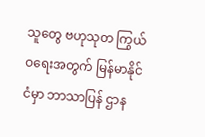သူတွေ ဗဟုသုတ ကြွယ်ဝရေးအတွက် မြန်မာနိုင်ငံမှာ ဘာသာပြန် ဌာန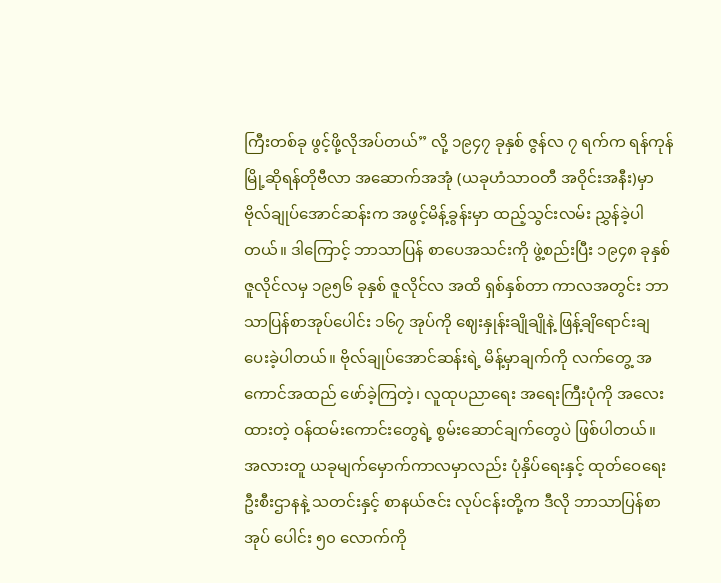ကြီးတစ်ခု ဖွင့်ဖို့လိုအပ်တယ်” လို့ ၁၉၄၇ ခုနှစ် ဇွန်လ ၇ ရက်က ရန်ကုန်မြို့ဆိုရန်တိုဗီလာ အဆောက်အအုံ (ယခုဟံသာဝတီ အဝိုင်းအနီး)မှာ ဗိုလ်ချုပ်အောင်ဆန်းက အဖွင့်မိန့်ခွန်းမှာ ထည့်သွင်းလမ်း ညွှန်ခဲ့ပါတယ်။ ဒါကြောင့် ဘာသာပြန် စာပေအသင်းကို ဖွဲ့စည်းပြီး ၁၉၄၈ ခုနှစ် ဇူလိုင်လမှ ၁၉၅၆ ခုနှစ် ဇူလိုင်လ အထိ ရှစ်နှစ်တာ ကာလအတွင်း ဘာသာပြန်စာအုပ်ပေါင်း ၁၆၇ အုပ်ကို ဈေးနှုန်းချိုချိုနဲ့ ဖြန့်ချိရောင်းချ ပေးခဲ့ပါတယ်။ ဗိုလ်ချုပ်အောင်ဆန်းရဲ့ မိန့်မှာချက်ကို လက်တွေ့ အကောင်အထည် ဖော်ခဲ့ကြတဲ့၊ လူထုပညာရေး အရေးကြီးပုံကို အလေးထားတဲ့ ဝန်ထမ်းကောင်းတွေရဲ့ စွမ်းဆောင်ချက်တွေပဲ ဖြစ်ပါတယ်။
အလားတူ ယခုမျက်မှောက်ကာလမှာလည်း ပုံနှိပ်ရေးနှင့် ထုတ်ဝေရေးဦးစီးဌာနနဲ့ သတင်းနှင့် စာနယ်ဇင်း လုပ်ငန်းတို့က ဒီလို ဘာသာပြန်စာအုပ် ပေါင်း ၅၀ လောက်ကို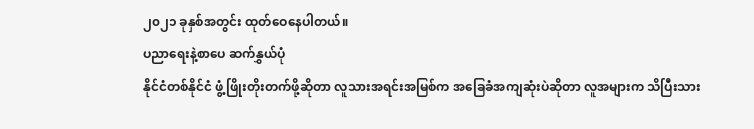၂၀၂၁ ခုနှစ်အတွင်း ထုတ်ဝေနေပါတယ်။
ပညာရေးနဲ့စာပေ ဆက်နွှယ်ပုံ
နိုင်ငံတစ်နိုင်ငံ ဖွံ့ဖြိုးတိုးတက်ဖို့ဆိုတာ လူသားအရင်းအမြစ်က အခြေခံအကျဆုံးပဲဆိုတာ လူအများက သိပြီးသား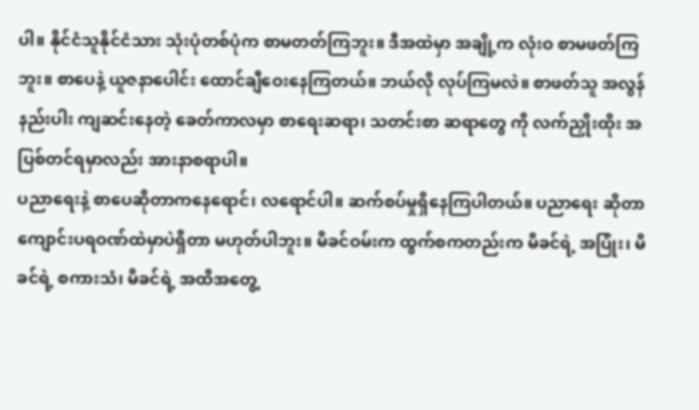ပါ။ နိုင်ငံသူနိုင်ငံသား သုံးပုံတစ်ပုံက စာမတတ်ကြဘူး။ ဒီအထဲမှာ အချို့က လုံးဝ စာမဖတ်ကြဘူး။ စာပေနဲ့ ယူဇနာပေါင်း ထောင်ချီဝေးနေကြတယ်။ ဘယ်လို လုပ်ကြမလဲ။ စာဖတ်သူ အလွန်နည်းပါး ကျဆင်းနေတဲ့ ခေတ်ကာလမှာ စာရေးဆရာ၊ သတင်းစာ ဆရာတွေ ကို လက်ညှိုးထိုး အပြစ်တင်ရမှာလည်း အားနာစရာပါ။
ပညာရေးနဲ့ စာပေဆိုတာကနေရောင်၊ လရောင်ပါ။ ဆက်စပ်မှုရှိနေကြပါတယ်။ ပညာရေး ဆိုတာ ကျောင်းပရဝဏ်ထဲမှာပဲရှိတာ မဟုတ်ပါဘူး။ မိခင်ဝမ်းက ထွက်စကတည်းက မိခင်ရဲ့ အပြုံး၊ မိခင်ရဲ့ စကားသံ၊ မိခင်ရဲ့ အထိအတွေ့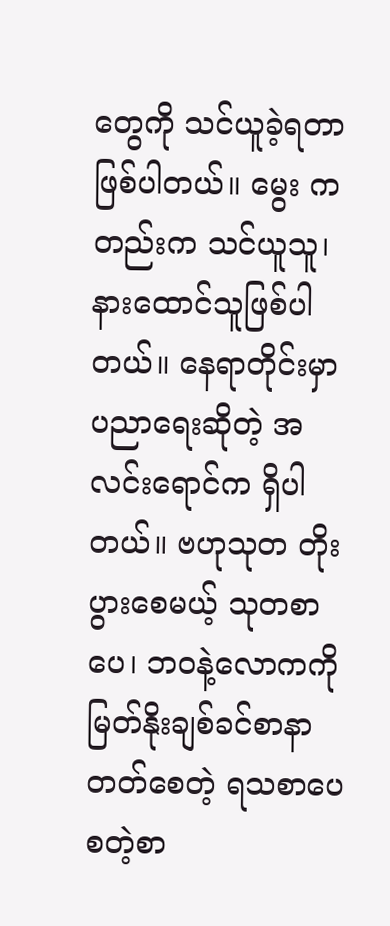တွေကို သင်ယူခဲ့ရတာ ဖြစ်ပါတယ်။ မွေး ကတည်းက သင်ယူသူ၊ နားထောင်သူဖြစ်ပါတယ်။ နေရာတိုင်းမှာ ပညာရေးဆိုတဲ့ အလင်းရောင်က ရှိပါတယ်။ ဗဟုသုတ တိုးပွားစေမယ့် သုတစာပေ၊ ဘဝနဲ့လောကကို မြတ်နိုးချစ်ခင်စာနာ တတ်စေတဲ့ ရသစာပေ စတဲ့စာ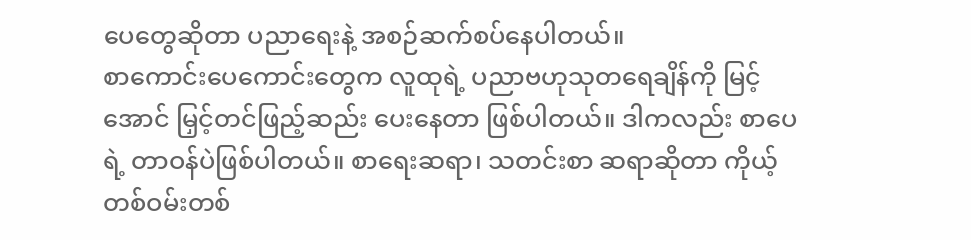ပေတွေဆိုတာ ပညာရေးနဲ့ အစဉ်ဆက်စပ်နေပါတယ်။
စာကောင်းပေကောင်းတွေက လူထုရဲ့ ပညာဗဟုသုတရေချိန်ကို မြင့်အောင် မြှင့်တင်ဖြည့်ဆည်း ပေးနေတာ ဖြစ်ပါတယ်။ ဒါကလည်း စာပေရဲ့ တာဝန်ပဲဖြစ်ပါတယ်။ စာရေးဆရာ၊ သတင်းစာ ဆရာဆိုတာ ကိုယ့်တစ်ဝမ်းတစ်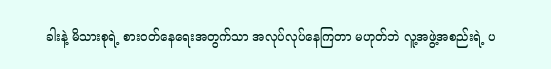ခါးနဲ့ မိသားစုရဲ့ စားဝတ်နေရေးအတွက်သာ အလုပ်လုပ်နေကြတာ မဟုတ်ဘဲ လူ့အဖွဲ့အစည်းရဲ့ ပ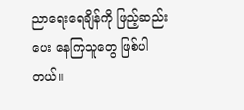ညာရေးရေချိန်ကို ဖြည့်ဆည်းပေး နေကြသူတွေ ဖြစ်ပါတယ်။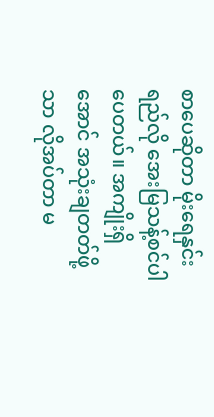စာပေဆိုတာ မိုးရေနှင်းရည်လို အေးမြသန့်စင်ပါပေတယ်။ အကျိုးရှိအောင် အသုံးချတတ်ဖို့သာ လိုအပ်တာ မ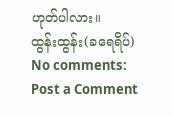ဟုတ်ပါလား။
ထွန်းထွန်း(ခရေရိပ်)
No comments:
Post a Comment